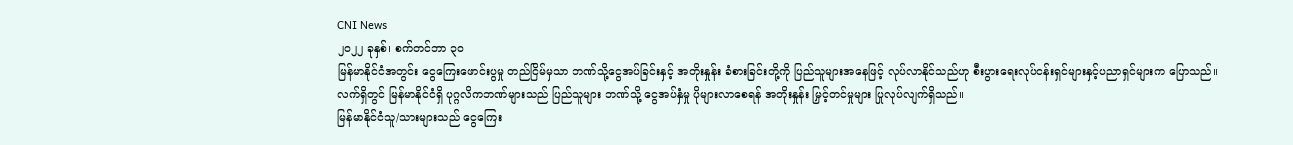CNI News
၂၀၂၂ ခုနှစ်၊ စက်တင်ဘာ ၃၀
မြန်မာနိုင်ငံအတွင်း ငွေကြေးဖောင်းပွမှု တည်ငြိမ်မှသာ ဘဏ်သို့ငွေအပ်ခြင်းနှင့် အတိုးနှုန်း ခံစားခြင်းတို့ကို ပြည်သူများအနေဖြင့် လုပ်လာနိုင်သည်ဟု စီးပွားရေးလုပ်ငန်းရှင်များနှင့်ပညာရှင်များက ပြောသည်။
လက်ရှိတွင် မြန်မာနိုင်ငံရှိ ပုဂ္ဂလိကဘဏ်များသည် ပြည်သူများ ဘဏ်သို့ ငွေအပ်နှံမှု ပိုများလာစေရန် အတိုးနှုန်း မြှင့်တင်မှုများ ပြုလုပ်လျက်ရှိသည်။
မြန်မာနိုင်ငံသူ/သားများသည် ငွေကြေး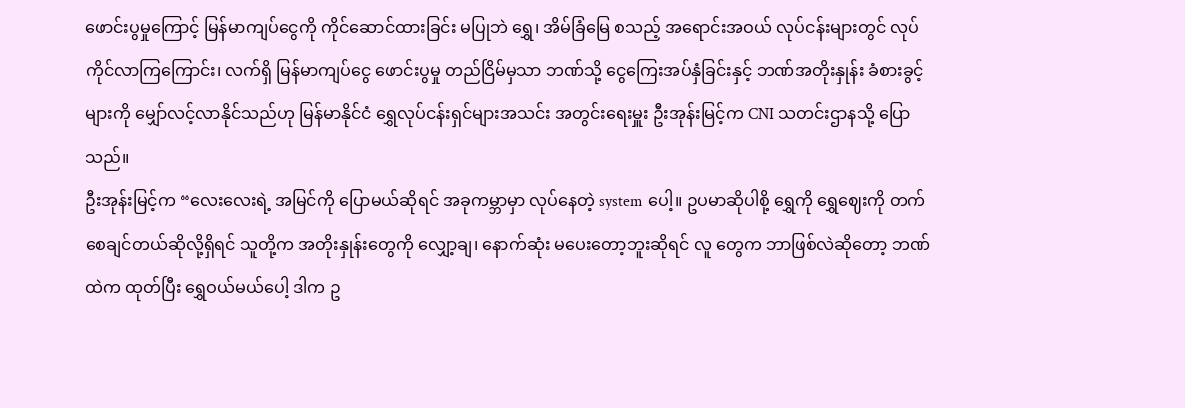ဖောင်းပွမှုကြောင့် မြန်မာကျပ်ငွေကို ကိုင်ဆောင်ထားခြင်း မပြုဘဲ ရွှေ၊ အိမ်ခြံမြေ စသည့် အရောင်းအဝယ် လုပ်ငန်းများတွင် လုပ်ကိုင်လာကြကြောင်း၊ လက်ရှိ မြန်မာကျပ်ငွေ ဖောင်းပွမှု တည်ငြိမ်မှသာ ဘဏ်သို့ ငွေကြေးအပ်နှံခြင်းနှင့် ဘဏ်အတိုးနှုန်း ခံစားခွင့်များကို မျှော်လင့်လာနိုင်သည်ဟု မြန်မာနိုင်ငံ ရွှေလုပ်ငန်းရှင်များအသင်း အတွင်းရေးမှူး ဦးအုန်းမြင့်က CNI သတင်းဌာနသို့ ပြောသည်။
ဦးအုန်းမြင့်က “လေးလေးရဲ့ အမြင်ကို ပြောမယ်ဆိုရင် အခုကမ္ဘာမှာ လုပ်နေတဲ့ system ပေါ့။ ဥပမာဆိုပါစို့ ရွှေကို ရွှေဈေးကို တက်စေချင်တယ်ဆိုလို့ရှိရင် သူတို့က အတိုးနှုန်းတွေကို လျှော့ချ၊ နောက်ဆုံး မပေးတော့ဘူးဆိုရင် လူ တွေက ဘာဖြစ်လဲဆိုတော့ ဘဏ်ထဲက ထုတ်ပြီး ရွှေဝယ်မယ်ပေါ့ ဒါက ဥ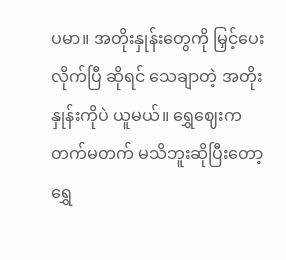ပမာ။ အတိုးနှုန်းတွေကို မြှင့်ပေးလိုက်ပြီ ဆိုရင် သေချာတဲ့ အတိုးနှုန်းကိုပဲ ယူမယ်။ ရွှေဈေးက တက်မတက် မသိဘူးဆိုပြီးတော့ ရွှေ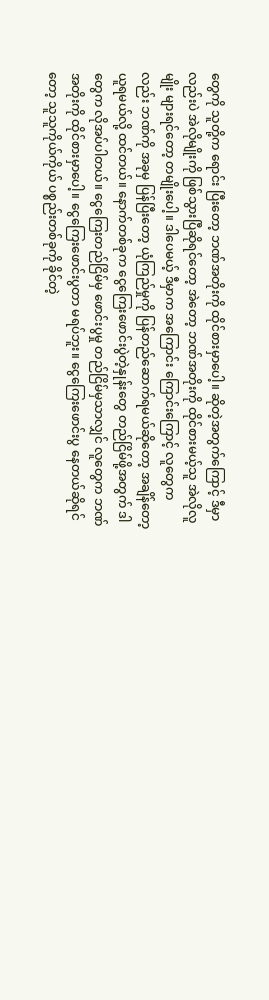တွေကို သူတို့က ရောင်း ပြီးတော့ ဘဏ်အတိုးကို ထိုင်စားမှာပေါ့။ ဆိုတဲ့အတွက်ကြောင့် ဒီမှာလည်းပဲ အဲလိုမျိုးကို ဖြစ်သွားပြီဆိုရင်တော့ အဲတော့ ဘဏ်အတိုးကို ထိုင်စားမယ့်သူ အဲလိုလူမျိုး များရင်တော့ တမျိုးပေါ့။ ဒါပေမယ့် ဒီမှာက အကြောင်း ကြောင်းကြောင့် လူတွေကလည်း ဘဏ်ကို အခုမှ ပြန်ပြီးတော့ ယုံကြည်မှုကို ပြန်တည်ဆောက်ရမယ်ဆိုတော့ အချိန်တော့ ယူရမယ်လို့ ထင်တယ်။ နောက်တစ်ခုက ငွေကြေးဖောင်းပွဲတဲ့နှုန်းတွေ တည်ငြိမ်ဖို့အတွက် ဒါတွေက လိုအပ်ပါတယ်။ ငွေကြေးတည်ငြိမ်မှ ဖောင်းပွမှု တည်ငြိမ်မှသာလျှင် လူတွေက ဘဏ်အတိုးကို ထိုင်စားမှာပေါ့။ ငွေကြေးဖောင်းပွတာ မရပ်ဘူး။ ငွေကြေးဖောင်းပွ နေတယ်ဆိုရင်တော့ သူသူကိုယ်ကိုယ် ပစ္စည်းတစ်ခုကို ခိုင်တဲ့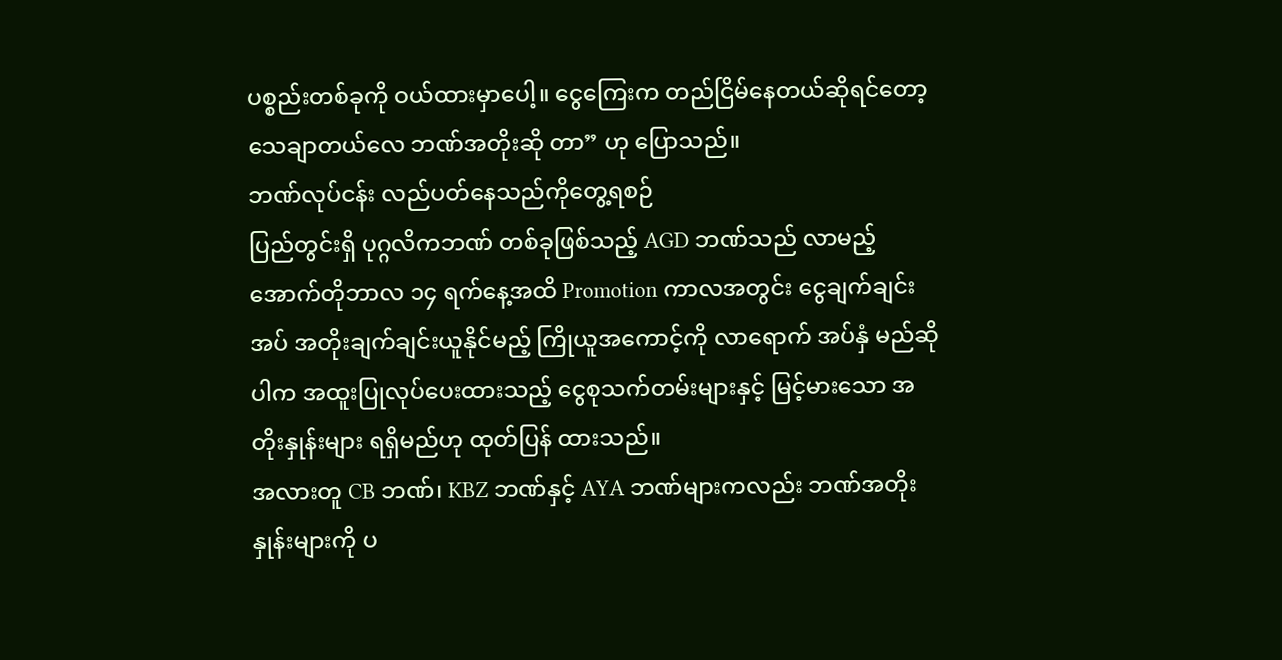ပစ္စည်းတစ်ခုကို ဝယ်ထားမှာပေါ့။ ငွေကြေးက တည်ငြိမ်နေတယ်ဆိုရင်တော့ သေချာတယ်လေ ဘဏ်အတိုးဆို တာ” ဟု ပြောသည်။
ဘဏ်လုပ်ငန်း လည်ပတ်နေသည်ကိုတွေ့ရစဉ်
ပြည်တွင်းရှိ ပုဂ္ဂလိကဘဏ် တစ်ခုဖြစ်သည့် AGD ဘဏ်သည် လာမည့် အောက်တိုဘာလ ၁၄ ရက်နေ့အထိ Promotion ကာလအတွင်း ငွေချက်ချင်းအပ် အတိုးချက်ချင်းယူနိုင်မည့် ကြိုယူအကောင့်ကို လာရောက် အပ်နှံ မည်ဆိုပါက အထူးပြုလုပ်ပေးထားသည့် ငွေစုသက်တမ်းများနှင့် မြင့်မားသော အတိုးနှုန်းများ ရရှိမည်ဟု ထုတ်ပြန် ထားသည်။
အလားတူ CB ဘဏ်၊ KBZ ဘဏ်နှင့် AYA ဘဏ်များကလည်း ဘဏ်အတိုးနှုန်းများကို ပ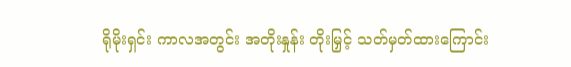ရိုမိုးရှင်း ကာလအတွင်း အတိုးနှုန်း တိုးမြှင့် သတ်မှတ်ထားကြောင်း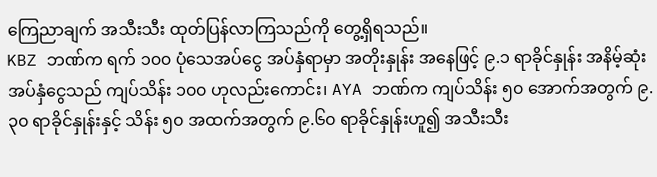ကြေညာချက် အသီးသီး ထုတ်ပြန်လာကြသည်ကို တွေ့ရှိရသည်။
KBZ ဘဏ်က ရက် ၁၀၀ ပုံသေအပ်ငွေ အပ်နှံရာမှာ အတိုးနှုန်း အနေဖြင့် ၉.၁ ရာခိုင်နှုန်း အနိမ့်ဆုံး အပ်နှံငွေသည် ကျပ်သိန်း ၁၀၀ ဟုလည်းကောင်း၊ AYA ဘဏ်က ကျပ်သိန်း ၅၀ အောက်အတွက် ၉.၃၀ ရာခိုင်နှုန်းနှင့် သိန်း ၅၀ အထက်အတွက် ၉.၆၀ ရာခိုင်နှုန်းဟူ၍ အသီးသီး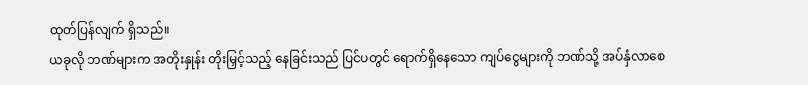ထုတ်ပြန်လျက် ရှိသည်။
ယခုလို ဘဏ်များက အတိုးနှုန်း တိုးမြှင့်သည့် နေခြင်းသည် ပြင်ပတွင် ရောက်ရှိနေသော ကျပ်ငွေများကို ဘဏ်သို့ အပ်နှံလာစေ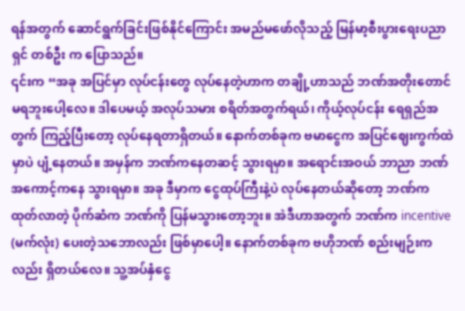ရန်အတွက် ဆောင်ရွက်ခြင်းဖြစ်နိုင်ကြောင်း အမည်မဖော်လိုသည့် မြန်မာ့စီးပွားရေးပညာရှင် တစ်ဦး က ပြောသည်။
၎င်းက “အခု အပြင်မှာ လုပ်ငန်းတွေ လုပ်နေတဲ့ဟာက တချို့ဟာသည် ဘဏ်အတိုးတောင် မရဘူးပေါ့လေ။ ဒါပေမယ့် အလုပ်သမား စရိတ်အတွက်ရယ်၊ ကိုယ့်လုပ်ငန်း ရေရှည်အတွက် ကြည့်ပြီးတော့ လုပ်နေရတာရှိတယ်။ နောက်တစ်ခုက ဗမာငွေက အပြင်ဈေးကွက်ထဲမှာပဲ ပျံ့နေတယ်။ အမှန်က ဘဏ်ကနေတဆင့် သွားရမှာ။ အရောင်းအဝယ် ဘာညာ ဘဏ်အကောင့်ကနေ သွားရမှာ။ အခု ဒီမှာက ငွေထုပ်ကြီးနဲ့ပဲ လုပ်နေတယ်ဆိုတော့ ဘဏ်ကထုတ်လာတဲ့ ပိုက်ဆံက ဘဏ်ကို ပြန်မသွားတော့ဘူး။ အဲဒီဟာအတွက် ဘဏ်က incentive (မက်လုံး) ပေးတဲ့သဘောလည်း ဖြစ်မှာပေါ့။ နောက်တစ်ခုက ဗဟိုဘဏ် စည်းမျဉ်းကလည်း ရှိတယ်လေ။ သူ့အပ်နှံငွေ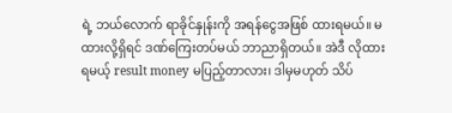ရဲ့ ဘယ်လောက် ရာခိုင်နှုန်းကို အရန်ငွေအဖြစ် ထားရမယ်။ မထားလို့ရှိရင် ဒဏ်ကြေးတပ်မယ် ဘာညာရှိတယ်။ အဲဒီ လိုထားရမယ့် result money မပြည့်တာလား၊ ဒါမှမဟုတ် သိပ်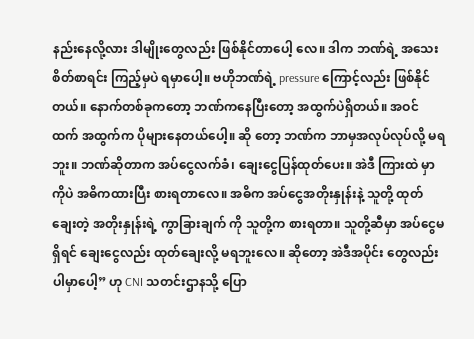နည်းနေလို့လား ဒါမျိုးတွေလည်း ဖြစ်နိုင်တာပေါ့ လေ။ ဒါက ဘဏ်ရဲ့ အသေးစိတ်စာရင်း ကြည့်မှပဲ ရမှာပေါ့။ ဗဟိုဘဏ်ရဲ့ pressure ကြောင့်လည်း ဖြစ်နိုင်တယ်။ နောက်တစ်ခုကတော့ ဘဏ်ကနေပြီးတော့ အထွက်ပဲရှိတယ်။ အဝင်ထက် အထွက်က ပိုများနေတယ်ပေါ့။ ဆို တော့ ဘဏ်က ဘာမှအလုပ်လုပ်လို့ မရဘူး။ ဘဏ်ဆိုတာက အပ်ငွေလက်ခံ၊ ချေးငွေပြန်ထုတ်ပေး။ အဲဒီ ကြားထဲ မှာကိုပဲ အဓိကထားပြီး စားရတာလေ။ အဓိက အပ်ငွေအတိုးနှုန်းနဲ့ သူတို့ ထုတ်ချေးတဲ့ အတိုးနှုန်းရဲ့ ကွာခြားချက် ကို သူတို့က စားရတာ။ သူတို့ဆီမှာ အပ်ငွေမရှိရင် ချေးငွေလည်း ထုတ်ချေးလို့ မရဘူးလေ။ ဆိုတော့ အဲဒီအပိုင်း တွေလည်း ပါမှာပေါ့” ဟု CNI သတင်းဌာနသို့ ပြော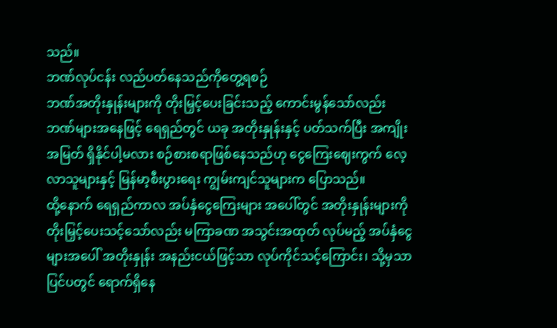သည်။
ဘဏ်လုပ်ငန်း လည်ပတ်နေသည်ကိုတွေ့ရစဉ်
ဘဏ်အတိုးနှုန်းများကို တိုးမြှင့်ပေးခြင်းသည့် ကောင်းမွန်သော်လည်း ဘဏ်များအနေဖြင့် ရေရှည်တွင် ယခု အတိုးနှုန်းနှင့် ပတ်သက်ပြီး အကျိုးအမြတ် ရှိနိုင်ပါ့မလား စဉ်စားစရာဖြစ်နေသည်ဟု ငွေကြေးဈေးကွက် လေ့လာသူများနှင့် မြန်မာ့စီးပွားရေး ကျွမ်းကျင်သူများက ပြောသည်။
ထို့နောက် ရေရှည်ကာလ အပ်နှံငွေကြေးများ အပေါ်တွင် အတိုးနှုန်းများကို တိုးမြှင့်ပေးသင့်သော်လည်း မကြာခဏ အသွင်းအထုတ် လုပ်မည့် အပ်နှံငွေများအပေါ် အတိုးနှုန်း အနည်းငယ်ဖြင့်သာ လုပ်ကိုင်သင့်ကြောင်း၊ သို့မှသာ ပြင်ပတွင် ရောက်ရှိနေ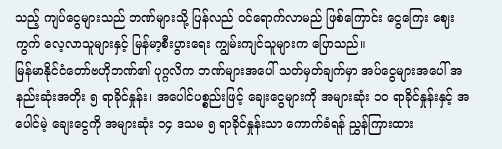သည့် ကျပ်ငွေများသည် ဘဏ်များသို့ ပြန်လည် ဝင်ရောက်လာမည် ဖြစ်ကြောင်း ငွေကြေး ဈေးကွက် လေ့လာသူများနှင့် မြန်မာ့စီးပွားရေး ကျွမ်းကျင်သူများက ပြောသည်။
မြန်မာနိုင်ငံတော်ဗဟိုဘဏ်၏ ပုဂ္ဂလိက ဘဏ်များအပေါ် သတ်မှတ်ချက်မှာ အပ်ငွေများအပေါ် အနည်းဆုံးအတိုး ၅ ရာခိုင်နှုန်း၊ အပေါင်ပစ္စည်းဖြင့် ချေးငွေများကို အများဆုံး ၁၀ ရာခိုင်နှုန်းနှင့် အပေါင်မဲ့ ချေးငွေကို အများဆုံး ၁၄ ဒသမ ၅ ရာခိုင်နှုန်းသာ ကောက်ခံရန် ညွှန်ကြားထား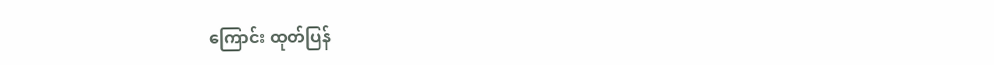ကြောင်း ထုတ်ပြန်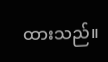ထားသည်။